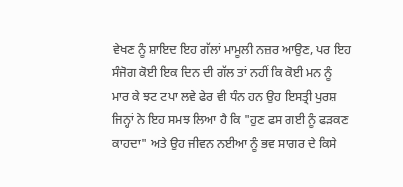ਵੇਖਣ ਨੂੰ ਸ਼ਾਇਦ ਇਹ ਗੱਲਾਂ ਮਾਮੂਲੀ ਨਜ਼ਰ ਆਉਣ, ਪਰ ਇਹ ਸੰਜੋਗ ਕੋਈ ਇਕ ਦਿਨ ਦੀ ਗੱਲ ਤਾਂ ਨਹੀਂ ਕਿ ਕੋਈ ਮਨ ਨੂੰ ਮਾਰ ਕੇ ਝਟ ਟਪਾ ਲਵੇ ਫੇਰ ਵੀ ਧੰਨ ਹਨ ਉਹ ਇਸਤ੍ਰੀ ਪੁਰਸ਼ ਜਿਨ੍ਹਾਂ ਨੇ ਇਹ ਸਮਝ ਲਿਆ ਹੈ ਕਿ "ਹੁਣ ਫਸ ਗਈ ਨੂੰ ਫੜਕਣ ਕਾਹਦਾ" ਅਤੇ ਉਹ ਜੀਵਨ ਨਈਆ ਨੂੰ ਭਵ ਸਾਗਰ ਦੇ ਕਿਸੇ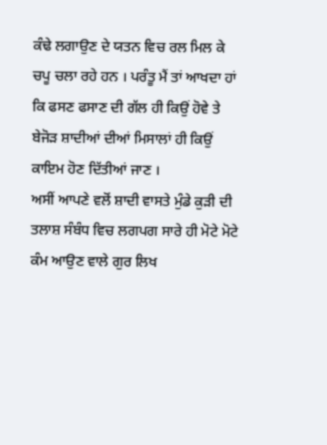ਕੰਢੇ ਲਗਾਉਣ ਦੇ ਯਤਨ ਵਿਚ ਰਲ ਮਿਲ ਕੇ ਚਪੂ ਚਲਾ ਰਹੇ ਹਨ । ਪਰੰਤੂ ਮੈਂ ਤਾਂ ਆਖਦਾ ਹਾਂ ਕਿ ਫਸਣ ਫਸਾਣ ਦੀ ਗੱਲ ਹੀ ਕਿਉਂ ਹੋਵੇ ਤੇ ਬੇਜੋੜ ਸ਼ਾਦੀਆਂ ਦੀਆਂ ਮਿਸਾਲਾਂ ਹੀ ਕਿਉਂ ਕਾਇਮ ਹੋਣ ਦਿੱਤੀਆਂ ਜਾਣ ।
ਅਸੀਂ ਆਪਣੇ ਵਲੋਂ ਸ਼ਾਦੀ ਵਾਸਤੇ ਮੁੰਡੇ ਕੁੜੀ ਦੀ ਤਲਾਸ਼ ਸੰਬੰਧ ਵਿਚ ਲਗਪਗ ਸਾਰੇ ਹੀ ਮੋਟੇ ਮੋਟੇ ਕੰਮ ਆਉਣ ਵਾਲੇ ਗੁਰ ਲਿਖ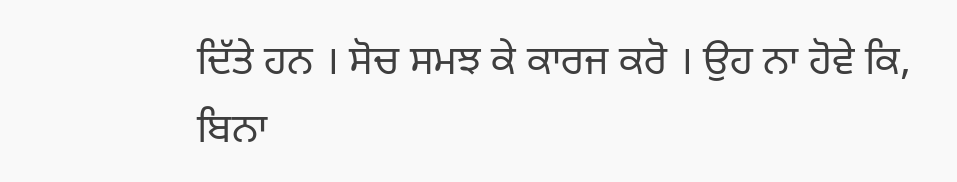ਦਿੱਤੇ ਹਨ । ਸੋਚ ਸਮਝ ਕੇ ਕਾਰਜ ਕਰੋ । ਉਹ ਨਾ ਹੋਵੇ ਕਿ,
ਬਿਨਾ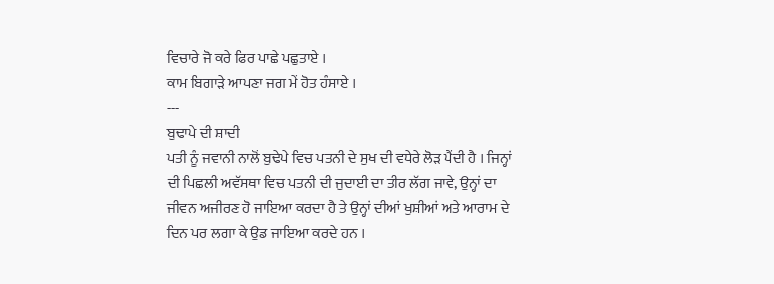ਵਿਚਾਰੇ ਜੋ ਕਰੇ ਫਿਰ ਪਾਛੇ ਪਛੁਤਾਏ ।
ਕਾਮ ਬਿਗਾੜੇ ਆਪਣਾ ਜਗ ਮੇਂ ਹੋਤ ਹੰਸਾਏ ।
---
ਬੁਢਾਪੇ ਦੀ ਸ਼ਾਦੀ
ਪਤੀ ਨੂੰ ਜਵਾਨੀ ਨਾਲੋਂ ਬੁਢੇਪੇ ਵਿਚ ਪਤਨੀ ਦੇ ਸੁਖ ਦੀ ਵਧੇਰੇ ਲੋੜ ਪੈਂਦੀ ਹੈ । ਜਿਨ੍ਹਾਂ ਦੀ ਪਿਛਲੀ ਅਵੱਸਥਾ ਵਿਚ ਪਤਨੀ ਦੀ ਜੁਦਾਈ ਦਾ ਤੀਰ ਲੱਗ ਜਾਵੇ, ਉਨ੍ਹਾਂ ਦਾ ਜੀਵਨ ਅਜੀਰਣ ਹੋ ਜਾਇਆ ਕਰਦਾ ਹੈ ਤੇ ਉਨ੍ਹਾਂ ਦੀਆਂ ਖੁਸ਼ੀਆਂ ਅਤੇ ਆਰਾਮ ਦੇ ਦਿਨ ਪਰ ਲਗਾ ਕੇ ਉਡ ਜਾਇਆ ਕਰਦੇ ਹਨ ।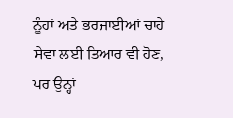ਨੂੰਹਾਂ ਅਤੇ ਭਰਜਾਈਆਂ ਚਾਹੇ ਸੇਵਾ ਲਈ ਤਿਆਰ ਵੀ ਹੋਣ, ਪਰ ਉਨ੍ਹਾਂ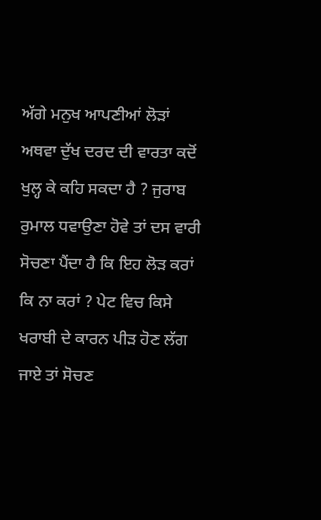ਅੱਗੇ ਮਨੁਖ ਆਪਣੀਆਂ ਲੋੜਾਂ ਅਥਵਾ ਦੁੱਖ ਦਰਦ ਦੀ ਵਾਰਤਾ ਕਦੋਂ ਖੁਲ੍ਹ ਕੇ ਕਹਿ ਸਕਦਾ ਹੈ ? ਜੁਰਾਬ ਰੁਮਾਲ ਧਵਾਉਣਾ ਹੋਵੇ ਤਾਂ ਦਸ ਵਾਰੀ ਸੋਚਣਾ ਪੈਂਦਾ ਹੈ ਕਿ ਇਹ ਲੋੜ ਕਰਾਂ ਕਿ ਨਾ ਕਰਾਂ ? ਪੇਟ ਵਿਚ ਕਿਸੇ ਖਰਾਬੀ ਦੇ ਕਾਰਨ ਪੀੜ ਹੋਣ ਲੱਗ ਜਾਏ ਤਾਂ ਸੋਚਣ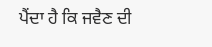ਪੈਂਦਾ ਹੈ ਕਿ ਜਵੈਣ ਦੀ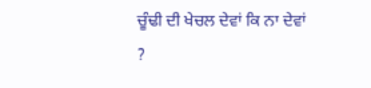ਚੂੰਢੀ ਦੀ ਖੇਚਲ ਦੇਵਾਂ ਕਿ ਨਾ ਦੇਵਾਂ ?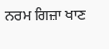ਨਰਮ ਗਿਜ਼ਾ ਖਾਣ